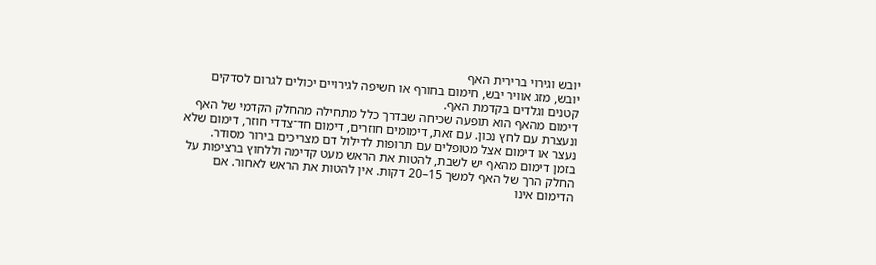יובש וגירוי ברירית האף
יובש, מזג אוויר יבש, חימום בחורף או חשיפה לגירויים יכולים לגרום לסדקים קטנים וגלדים בקדמת האף.
דימום מהאף הוא תופעה שכיחה שבדרך כלל מתחילה מהחלק הקדמי של האף ונעצרת עם לחץ נכון. עם זאת, דימומים חוזרים, דימום חד־צדדי חוזר, דימום שלא נעצר או דימום אצל מטופלים עם תרופות לדילול דם מצריכים בירור מסודר.
בזמן דימום מהאף יש לשבת, להטות את הראש מעט קדימה וללחוץ ברציפות על החלק הרך של האף למשך 15–20 דקות. אין להטות את הראש לאחור. אם הדימום אינו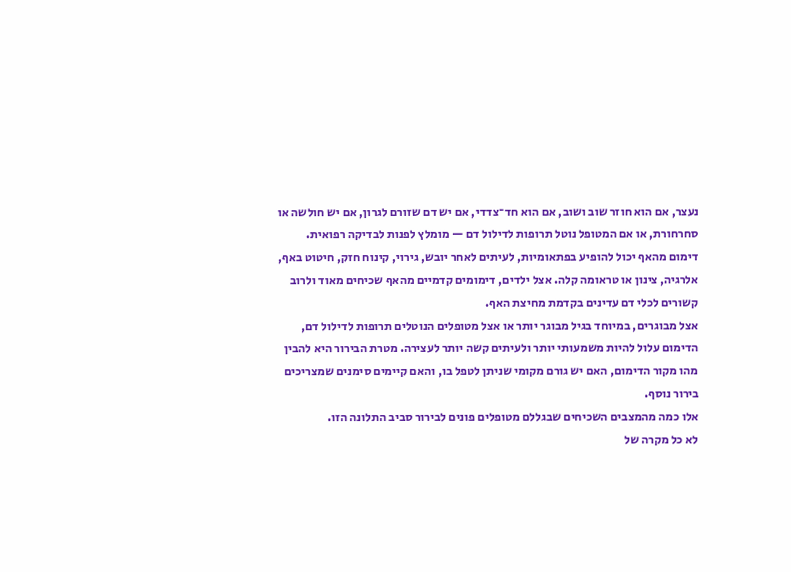נעצר, אם הוא חוזר שוב ושוב, אם הוא חד־צדדי, אם יש דם שזורם לגרון, אם יש חולשה או סחרחורת, או אם המטופל נוטל תרופות לדילול דם — מומלץ לפנות לבדיקה רפואית.
דימום מהאף יכול להופיע בפתאומיות, לעיתים לאחר יובש, גירוי, קינוח חזק, חיטוט באף, אלרגיה, צינון או טראומה קלה. אצל ילדים, דימומים קדמיים מהאף שכיחים מאוד ולרוב קשורים לכלי דם עדינים בקדמת מחיצת האף.
אצל מבוגרים, במיוחד בגיל מבוגר יותר או אצל מטופלים הנוטלים תרופות לדילול דם, הדימום עלול להיות משמעותי יותר ולעיתים קשה יותר לעצירה. מטרת הבירור היא להבין מהו מקור הדימום, האם יש גורם מקומי שניתן לטפל בו, והאם קיימים סימנים שמצריכים בירור נוסף.
אלו כמה מהמצבים השכיחים שבגללם מטופלים פונים לבירור סביב התלונה הזו.
לא כל מקרה של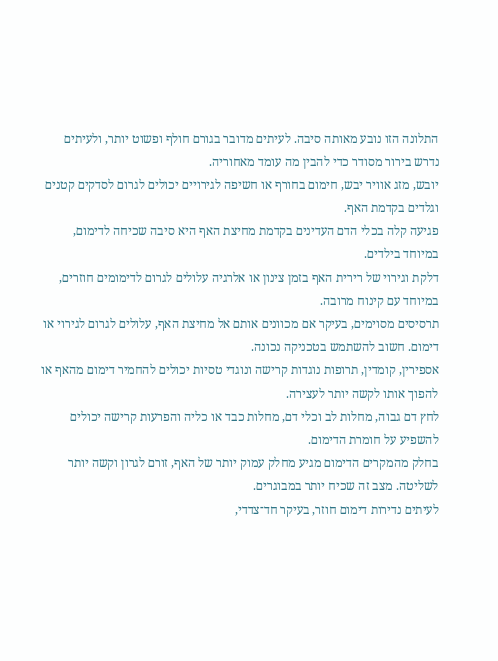התלונה הזו נובע מאותה סיבה. לעיתים מדובר בגורם חולף ופשוט יותר, ולעיתים נדרש בירור מסודר כדי להבין מה עומד מאחוריה.
יובש, מזג אוויר יבש, חימום בחורף או חשיפה לגירויים יכולים לגרום לסדקים קטנים וגלדים בקדמת האף.
פגיעה קלה בכלי הדם העדינים בקדמת מחיצת האף היא סיבה שכיחה לדימום, במיוחד בילדים.
דלקת וגירוי של רירית האף בזמן צינון או אלרגיה עלולים לגרום לדימומים חוזרים, במיוחד עם קינוח מרובה.
תרסיסים מסוימים, בעיקר אם מכוונים אותם אל מחיצת האף, עלולים לגרום לגירוי או דימום. חשוב להשתמש בטכניקה נכונה.
אספירין, קומדין, תרופות נוגדות קרישה ונוגדי טסיות יכולים להחמיר דימום מהאף או להפוך אותו לקשה יותר לעצירה.
לחץ דם גבוה, מחלות לב וכלי דם, מחלות כבד או כליה והפרעות קרישה יכולים להשפיע על חומרת הדימום.
בחלק מהמקרים הדימום מגיע מחלק עמוק יותר של האף, זורם לגרון וקשה יותר לשליטה. מצב זה שכיח יותר במבוגרים.
לעיתים נדירות דימום חוזר, בעיקר חד־צדדי,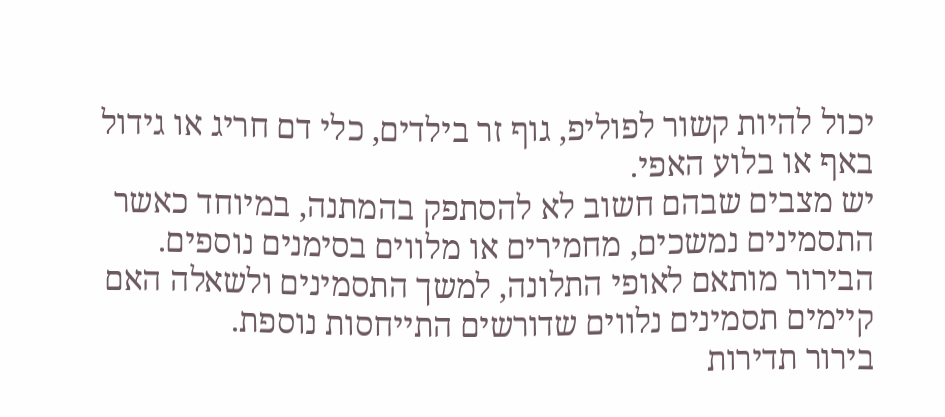יכול להיות קשור לפוליפ, גוף זר בילדים, כלי דם חריג או גידול באף או בלוע האפי.
יש מצבים שבהם חשוב לא להסתפק בהמתנה, במיוחד כאשר התסמינים נמשכים, מחמירים או מלווים בסימנים נוספים.
הבירור מותאם לאופי התלונה, למשך התסמינים ולשאלה האם קיימים תסמינים נלווים שדורשים התייחסות נוספת.
בירור תדירות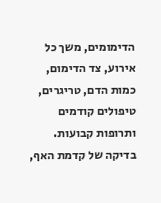הדימומים, משך כל אירוע, צד הדימום, כמות הדם, טריגרים, טיפולים קודמים ותרופות קבועות.
בדיקה של קדמת האף,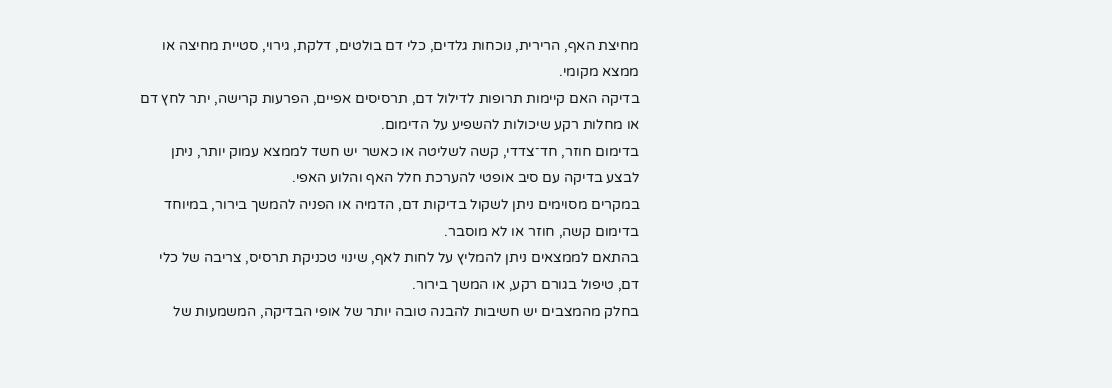מחיצת האף, הרירית, נוכחות גלדים, כלי דם בולטים, דלקת, גירוי, סטיית מחיצה או ממצא מקומי.
בדיקה האם קיימות תרופות לדילול דם, תרסיסים אפיים, הפרעות קרישה, יתר לחץ דם או מחלות רקע שיכולות להשפיע על הדימום.
בדימום חוזר, חד־צדדי, קשה לשליטה או כאשר יש חשד לממצא עמוק יותר, ניתן לבצע בדיקה עם סיב אופטי להערכת חלל האף והלוע האפי.
במקרים מסוימים ניתן לשקול בדיקות דם, הדמיה או הפניה להמשך בירור, במיוחד בדימום קשה, חוזר או לא מוסבר.
בהתאם לממצאים ניתן להמליץ על לחות לאף, שינוי טכניקת תרסיס, צריבה של כלי דם, טיפול בגורם רקע, או המשך בירור.
בחלק מהמצבים יש חשיבות להבנה טובה יותר של אופי הבדיקה, המשמעות של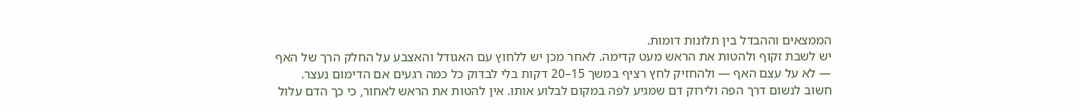הממצאים וההבדל בין תלונות דומות.
יש לשבת זקוף ולהטות את הראש מעט קדימה. לאחר מכן יש ללחוץ עם האגודל והאצבע על החלק הרך של האף — לא על עצם האף — ולהחזיק לחץ רציף במשך 15–20 דקות בלי לבדוק כל כמה רגעים אם הדימום נעצר.
חשוב לנשום דרך הפה ולירוק דם שמגיע לפה במקום לבלוע אותו. אין להטות את הראש לאחור, כי כך הדם עלול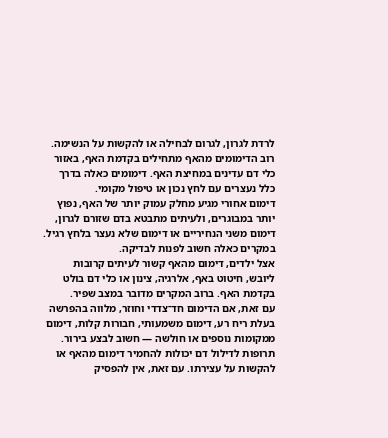לרדת לגרון, לגרום לבחילה או להקשות על הנשימה.
רוב הדימומים מהאף מתחילים בקדמת האף, באזור כלי דם עדינים במחיצת האף. דימומים כאלה בדרך כלל נעצרים עם לחץ נכון או טיפול מקומי.
דימום אחורי מגיע מחלק עמוק יותר של האף, נפוץ יותר במבוגרים, ולעיתים מתבטא בדם שזורם לגרון, דימום משני הנחיריים או דימום שלא נעצר בלחץ רגיל. במקרים כאלה חשוב לפנות לבדיקה.
אצל ילדים, דימום מהאף קשור לעיתים קרובות ליובש, חיטוט באף, אלרגיה, צינון או כלי דם בולט בקדמת האף. ברוב המקרים מדובר במצב שפיר.
עם זאת, אם הדימום חד־צדדי וחוזר, מלווה בהפרשה בעלת ריח רע, דימום משמעותי, חבורות קלות, דימום ממקומות נוספים או חולשה — חשוב לבצע בירור.
תרופות לדילול דם יכולות להחמיר דימום מהאף או להקשות על עצירתו. עם זאת, אין להפסיק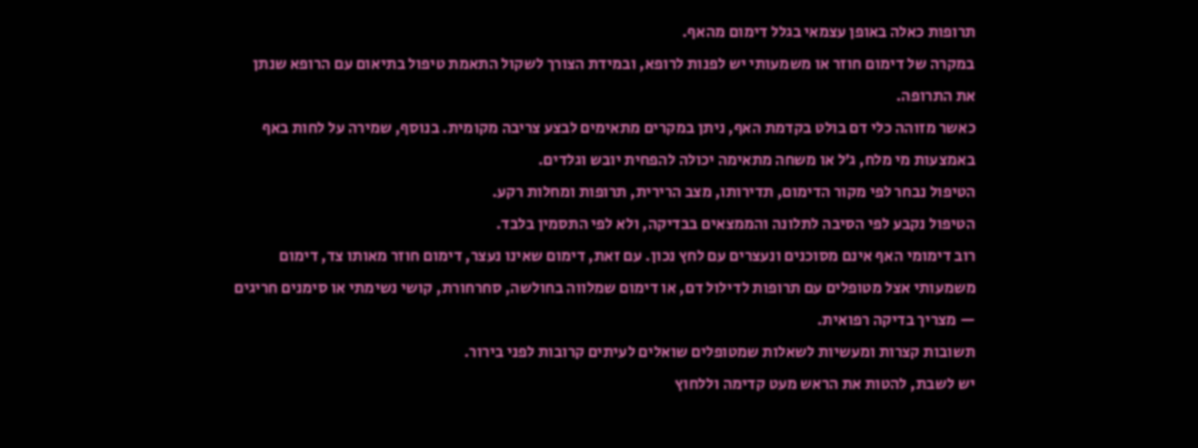תרופות כאלה באופן עצמאי בגלל דימום מהאף.
במקרה של דימום חוזר או משמעותי יש לפנות לרופא, ובמידת הצורך לשקול התאמת טיפול בתיאום עם הרופא שנתן את התרופה.
כאשר מזוהה כלי דם בולט בקדמת האף, ניתן במקרים מתאימים לבצע צריבה מקומית. בנוסף, שמירה על לחות באף באמצעות מי מלח, ג׳ל או משחה מתאימה יכולה להפחית יובש וגלדים.
הטיפול נבחר לפי מקור הדימום, תדירותו, מצב הרירית, תרופות ומחלות רקע.
הטיפול נקבע לפי הסיבה לתלונה והממצאים בבדיקה, ולא לפי התסמין בלבד.
רוב דימומי האף אינם מסוכנים ונעצרים עם לחץ נכון. עם זאת, דימום שאינו נעצר, דימום חוזר מאותו צד, דימום משמעותי אצל מטופלים עם תרופות לדילול דם, או דימום שמלווה בחולשה, סחרחורת, קושי נשימתי או סימנים חריגים — מצריך בדיקה רפואית.
תשובות קצרות ומעשיות לשאלות שמטופלים שואלים לעיתים קרובות לפני בירור.
יש לשבת, להטות את הראש מעט קדימה וללחוץ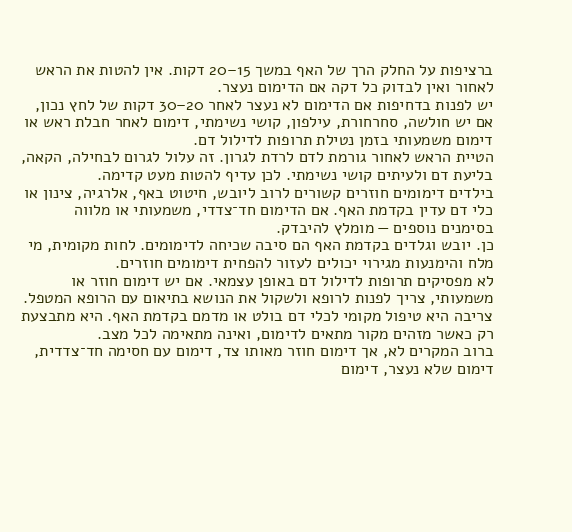ברציפות על החלק הרך של האף במשך 15–20 דקות. אין להטות את הראש לאחור ואין לבדוק כל דקה אם הדימום נעצר.
יש לפנות בדחיפות אם הדימום לא נעצר לאחר 20–30 דקות של לחץ נכון, אם יש חולשה, סחרחורת, עילפון, קושי נשימתי, דימום לאחר חבלת ראש או דימום משמעותי בזמן נטילת תרופות לדילול דם.
הטיית הראש לאחור גורמת לדם לרדת לגרון. זה עלול לגרום לבחילה, הקאה, בליעת דם ולעיתים קושי נשימתי. לכן עדיף להטות מעט קדימה.
בילדים דימומים חוזרים קשורים לרוב ליובש, חיטוט באף, אלרגיה, צינון או כלי דם עדין בקדמת האף. אם הדימום חד־צדדי, משמעותי או מלווה בסימנים נוספים — מומלץ להיבדק.
כן. יובש וגלדים בקדמת האף הם סיבה שכיחה לדימומים. לחות מקומית, מי מלח והימנעות מגירוי יכולים לעזור להפחית דימומים חוזרים.
לא מפסיקים תרופות לדילול דם באופן עצמאי. אם יש דימום חוזר או משמעותי, צריך לפנות לרופא ולשקול את הנושא בתיאום עם הרופא המטפל.
צריבה היא טיפול מקומי לכלי דם בולט או מדמם בקדמת האף. היא מתבצעת רק כאשר מזהים מקור מתאים לדימום, ואינה מתאימה לכל מצב.
ברוב המקרים לא, אך דימום חוזר מאותו צד, דימום עם חסימה חד־צדדית, דימום שלא נעצר, דימום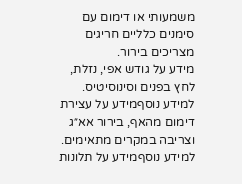משמעותי או דימום עם סימנים כלליים חריגים מצריכים בירור.
מידע על גודש אפי, נזלת, לחץ בפנים וסינוסיטיס.
למידע נוסףמידע על עצירת דימום מהאף, בירור אא״ג וצריבה במקרים מתאימים.
למידע נוסףמידע על תלונות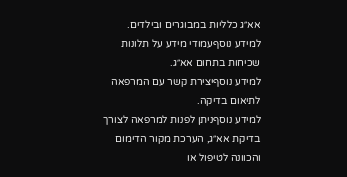אא״ג כלליות במבוגרים ובילדים.
למידע נוסףעמודי מידע על תלונות שכיחות בתחום אא״ג.
למידע נוסףיצירת קשר עם המרפאה לתיאום בדיקה.
למידע נוסףניתן לפנות למרפאה לצורך בדיקת אא״ג, הערכת מקור הדימום והכוונה לטיפול או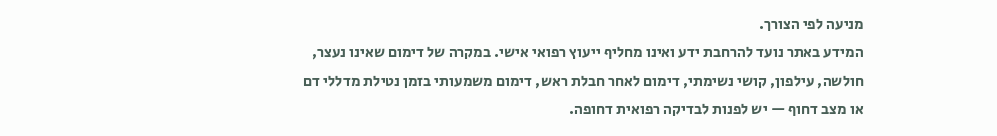מניעה לפי הצורך.
המידע באתר נועד להרחבת ידע ואינו מחליף ייעוץ רפואי אישי. במקרה של דימום שאינו נעצר, חולשה, עילפון, קושי נשימתי, דימום לאחר חבלת ראש, דימום משמעותי בזמן נטילת מדללי דם או מצב דחוף — יש לפנות לבדיקה רפואית דחופה.